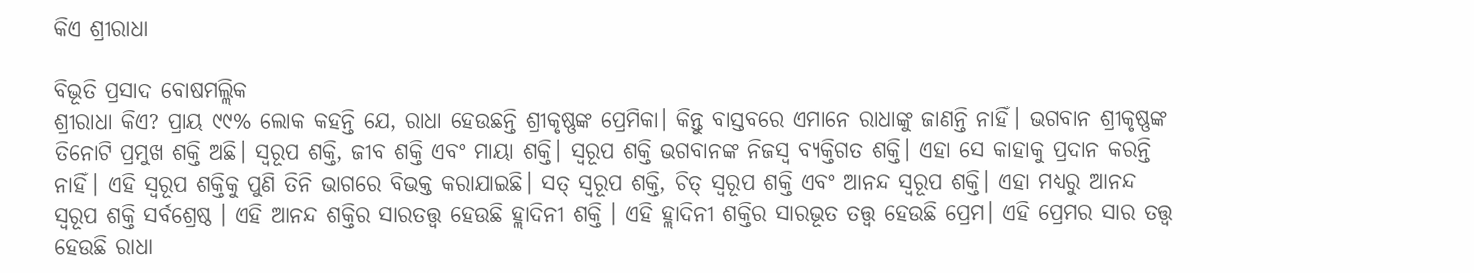କିଏ ଶ୍ରୀରାଧା

ବିଭୂତି ପ୍ରସାଦ ବୋଷମଲ୍ଲିକ
ଶ୍ରୀରାଧା କିଏ? ପ୍ରାୟ ୯୯% ଲୋକ କହନ୍ତି ଯେ, ରାଧା ହେଉଛନ୍ତି ଶ୍ରୀକୃଷ୍ଣଙ୍କ ପ୍ରେମିକା। କିନ୍ତୁ ବାସ୍ତବରେ ଏମାନେ ରାଧାଙ୍କୁ ଜାଣନ୍ତି ନାହିଁ। ଭଗବାନ ଶ୍ରୀକୃଷ୍ଣଙ୍କ ତିନୋଟି ପ୍ରମୁଖ ଶକ୍ତି ଅଛି। ସ୍ବରୂପ ଶକ୍ତି, ଜୀବ ଶକ୍ତି ଏବଂ ମାୟା ଶକ୍ତି। ସ୍ବରୂପ ଶକ୍ତି ଭଗବାନଙ୍କ ନିଜସ୍ବ ବ୍ୟକ୍ତିଗତ ଶକ୍ତି। ଏହା ସେ କାହାକୁ ପ୍ରଦାନ କରନ୍ତି ନାହିଁ। ଏହି ସ୍ବରୂପ ଶକ୍ତିକୁ ପୁଣି ତିନି ଭାଗରେ ବିଭକ୍ତ କରାଯାଇଛି। ସତ୍‌ ସ୍ବରୂପ ଶକ୍ତି, ଚିତ୍‌ ସ୍ବରୂପ ଶକ୍ତି ଏବଂ ଆନନ୍ଦ ସ୍ବରୂପ ଶକ୍ତି। ଏହା ମଧ୍ୟରୁ ଆନନ୍ଦ ସ୍ବରୂପ ଶକ୍ତି ସର୍ବଶ୍ରେଷ୍ଠ । ଏହି ଆନନ୍ଦ ଶକ୍ତିର ସାରତତ୍ତ୍ୱ ହେଉଛି ହ୍ଲାଦିନୀ ଶକ୍ତି । ଏହି ହ୍ଲାଦିନୀ ଶକ୍ତିର ସାରଭୂତ ତତ୍ତ୍ୱ ହେଉଛି ପ୍ରେମ। ଏହି ପ୍ରେମର ସାର ତତ୍ତ୍ୱ ହେଉଛି ରାଧା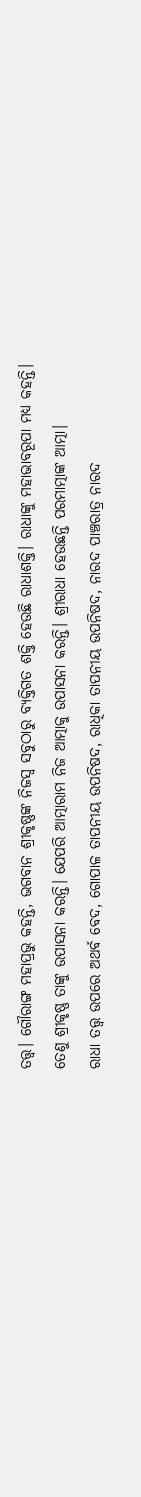ତତ୍ତ୍ୱ। ଗୌରାଙ୍ଗ ମହାପ୍ରଭୁ କହନ୍ତି, ଭଗବାନ ଶ୍ରୀକୃଷ୍ଣଙ୍କ ନିଜସ୍ବ ସବୁଠାରୁ ବ୍ୟକ୍ତିଗତ ଶକ୍ତି ହେଉଛି ରାଧାଶକ୍ତି। ରାଧାଙ୍କୁ ମହାଭାବରୂପା ମଧ୍ୟ କହନ୍ତି। ତେଣୁ ଶ୍ରୀକୃଷ୍ଣ ତାଙ୍କୁ ଉପାସନା କରନ୍ତି। ଯେପରି ଆତ୍ମାରାମ ନିଜ ଆତ୍ମାକୁ ଉପାସନା କରନ୍ତି। ଶ୍ରୀରାଧା ହେଉଛନ୍ତି ପରମାତ୍ମାଙ୍କ ଆତ୍ମା।
ରାଧା ତତ୍ତ୍ୱ ଉପରେ ଅଥର୍ବ ବେଦ, ଗୋପାଳ ତାପନୀୟ ଉପନିଷଦ, ରାଧିକା ତାପନୀୟ ଉପନିଷଦ, ନାରଦ ପାଞ୍ଚରାତ୍ର ନାରଦ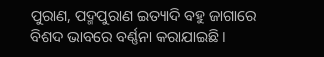ପୁରାଣ, ପଦ୍ମପୁରାଣ ଇତ୍ୟାଦି ବହୁ ଜାଗାରେ ବିଶଦ ଭାବରେ ବର୍ଣ୍ଣନା କରାଯାଇଛି।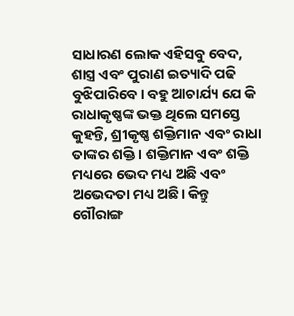ସାଧାରଣ ଲୋକ ଏହିସବୁ ବେଦ, ଶାସ୍ତ୍ର ଏବଂ ପୁରାଣ ଇତ୍ୟାଦି ପଢି ବୁଝିପାରିବେ। ବହୁ ଆଚାର୍ଯ୍ୟ ଯେ କି ରାଧାକୃଷ୍ଣଙ୍କ ଭକ୍ତ ଥିଲେ ସମସ୍ତେ କୁହନ୍ତି, ଶ୍ରୀକୃଷ୍ଣ ଶକ୍ତିମାନ ଏବଂ ରାଧା ତାଙ୍କର ଶକ୍ତି। ଶକ୍ତିମାନ ଏବଂ ଶକ୍ତି ମଧ୍ୟରେ ଭେଦ ମଧ୍ୟ ଅଛି ଏବଂ ଅଭେଦତା ମଧ୍ୟ ଅଛି। କିନ୍ତୁ ଗୌରାଙ୍ଗ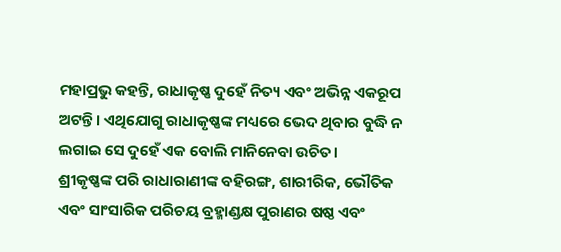ମହାପ୍ରଭୁ କହନ୍ତି, ରାଧାକୃଷ୍ଣ ଦୁହେଁ ନିତ୍ୟ ଏବଂ ଅଭିନ୍ନ ଏକରୂପ ଅଟନ୍ତି। ଏଥିଯୋଗୁ ରାଧାକୃଷ୍ଣଙ୍କ ମଧ୍ୟରେ ଭେଦ ଥିବାର ବୁଦ୍ଧି ନ ଲଗାଇ ସେ ଦୁହେଁ ଏକ ବୋଲି ମାନିନେବା ଉଚିତ।
ଶ୍ରୀକୃଷ୍ଣଙ୍କ ପରି ରାଧାରାଣୀଙ୍କ ବହିରଙ୍ଗ, ଶାରୀରିକ, ଭୌତିକ ଏବଂ ସାଂସାରିକ ପରିଚୟ ବ୍ରହ୍ମାଣ୍ଡକ୍ଷ ପୁରାଣର ଷଷ୍ଠ ଏବଂ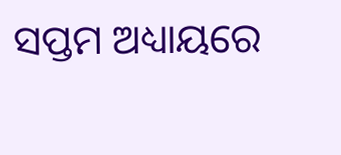ସପ୍ତମ ଅଧ୍ୟାୟରେ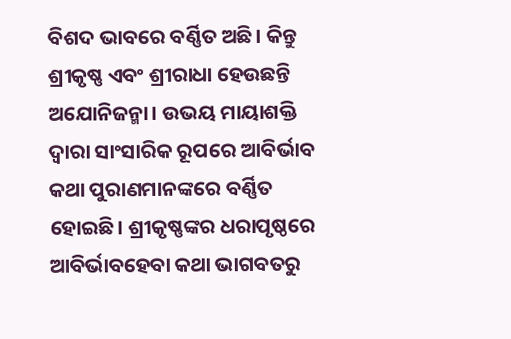ବିଶଦ ଭାବରେ ବର୍ଣ୍ଣିତ ଅଛି। କିନ୍ତୁ ଶ୍ରୀକୃଷ୍ଣ ଏବଂ ଶ୍ରୀରାଧା ହେଉଛନ୍ତି ଅଯୋନିଜନ୍ମା। ଉଭୟ ମାୟାଶକ୍ତି ଦ୍ୱାରା ସାଂସାରିକ ରୂପରେ ଆବିର୍ଭାବ କଥା ପୁରାଣମାନଙ୍କରେ ବର୍ଣ୍ଣିତ ହୋଇଛି। ଶ୍ରୀକୃଷ୍ଣଙ୍କର ଧରାପୃଷ୍ଠରେ ଆବିର୍ଭାବହେବା କଥା ଭାଗବତରୁ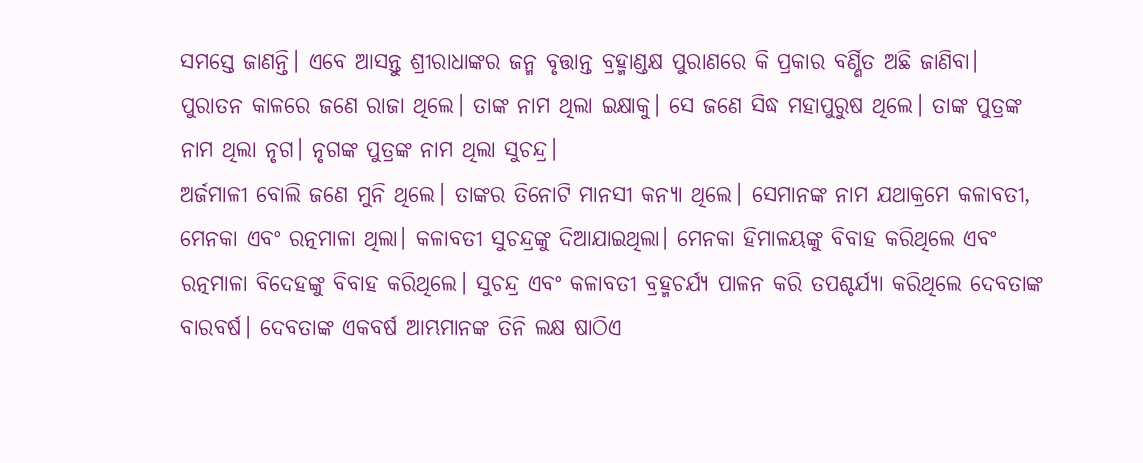ସମସ୍ତେ ଜାଣନ୍ତି। ଏବେ ଆସନ୍ତୁ ଶ୍ରୀରାଧାଙ୍କର ଜନ୍ମ ବୃତ୍ତାନ୍ତ ବ୍ରହ୍ମାଣ୍ଡକ୍ଷ ପୁରାଣରେ କି ପ୍ରକାର ବର୍ଣ୍ଣିତ ଅଛି ଜାଣିବା।
ପୁରାତନ କାଳରେ ଜଣେ ରାଜା ଥିଲେ। ତାଙ୍କ ନାମ ଥିଲା ଇକ୍ଷାକୁ। ସେ ଜଣେ ସିଦ୍ଧ ମହାପୁରୁଷ ଥିଲେ। ତାଙ୍କ ପୁତ୍ରଙ୍କ ନାମ ଥିଲା ନୃଗ। ନୃଗଙ୍କ ପୁତ୍ରଙ୍କ ନାମ ଥିଲା ସୁଚନ୍ଦ୍ର।
ଅର୍ଜମାଳୀ ବୋଲି ଜଣେ ମୁନି ଥିଲେ। ତାଙ୍କର ତିନୋଟି ମାନସୀ କନ୍ୟା ଥିଲେ। ସେମାନଙ୍କ ନାମ ଯଥାକ୍ରମେ କଳାବତୀ, ମେନକା ଏବଂ ରତ୍ନମାଳା ଥିଲା। କଳାବତୀ ସୁଚନ୍ଦ୍ରଙ୍କୁ ଦିଆଯାଇଥିଲା। ମେନକା ହିମାଳୟଙ୍କୁ ବିବାହ କରିଥିଲେ ଏବଂ ରତ୍ନମାଳା ବିଦେହଙ୍କୁ ବିବାହ କରିଥିଲେ। ସୁଚନ୍ଦ୍ର ଏବଂ କଳାବତୀ ବ୍ରହ୍ମଚର୍ଯ୍ୟ ପାଳନ କରି ତପଶ୍ଚର୍ଯ୍ୟା କରିଥିଲେ ଦେବତାଙ୍କ ବାରବର୍ଷ। ଦେବତାଙ୍କ ଏକବର୍ଷ ଆମ୍ଭମାନଙ୍କ ତିନି ଲକ୍ଷ ଷାଠିଏ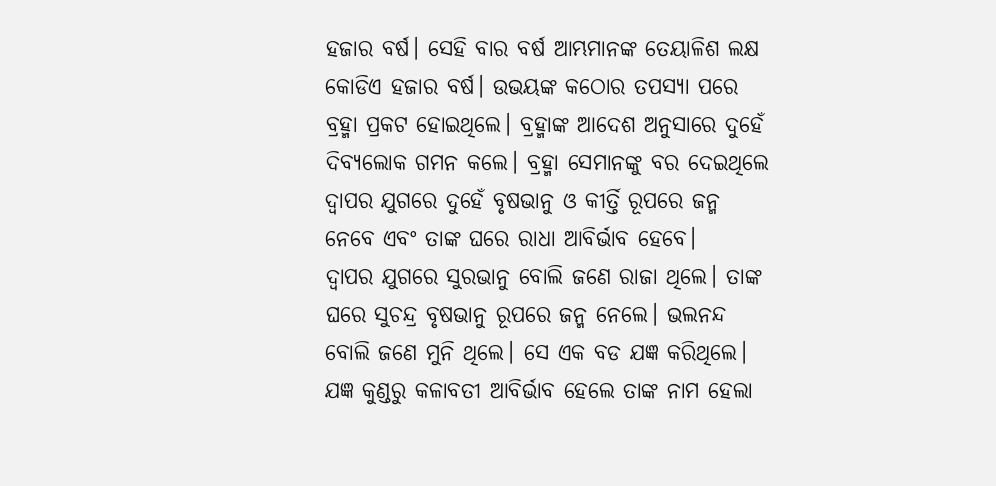ହଜାର ବର୍ଷ। ସେହି ବାର ବର୍ଷ ଆମ୍ଭମାନଙ୍କ ତେୟାଳିଶ ଲକ୍ଷ କୋଡିଏ ହଜାର ବର୍ଷ। ଉଭୟଙ୍କ କଠୋର ତପସ୍ୟା ପରେ ବ୍ରହ୍ମା ପ୍ରକଟ ହୋଇଥିଲେ। ବ୍ରହ୍ମାଙ୍କ ଆଦେଶ ଅନୁସାରେ ଦୁହେଁ ଦିବ୍ୟଲୋକ ଗମନ କଲେ। ବ୍ରହ୍ମା ସେମାନଙ୍କୁ ବର ଦେଇଥିଲେ ଦ୍ୱାପର ଯୁଗରେ ଦୁହେଁ ବୃଷଭାନୁ ଓ କୀର୍ତ୍ତି ରୂପରେ ଜନ୍ମ ନେବେ ଏବଂ ତାଙ୍କ ଘରେ ରାଧା ଆବିର୍ଭାବ ହେବେ।
ଦ୍ୱାପର ଯୁଗରେ ସୁରଭାନୁ ବୋଲି ଜଣେ ରାଜା ଥିଲେ। ତାଙ୍କ ଘରେ ସୁଚନ୍ଦ୍ର ବୃଷଭାନୁ ରୂପରେ ଜନ୍ମ ନେଲେ। ଭଲନନ୍ଦ ବୋଲି ଜଣେ ମୁନି ଥିଲେ। ସେ ଏକ ବଡ ଯଜ୍ଞ କରିଥିଲେ। ଯଜ୍ଞ କୁଣ୍ଡରୁ କଳାବତୀ ଆବିର୍ଭାବ ହେଲେ ତାଙ୍କ ନାମ ହେଲା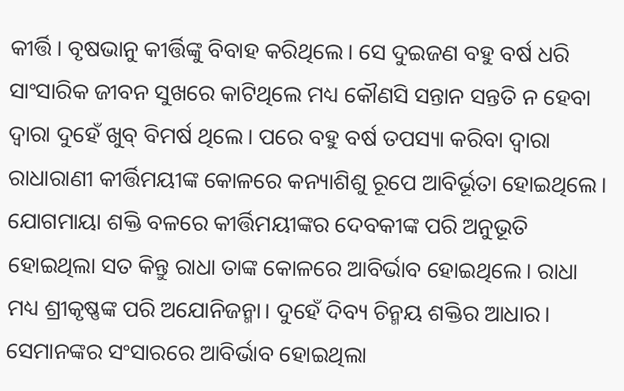କୀର୍ତ୍ତି। ବୃଷଭାନୁ କୀର୍ତ୍ତିଙ୍କୁ ବିବାହ କରିଥିଲେ। ସେ ଦୁଇଜଣ ବହୁ ବର୍ଷ ଧରି ସାଂସାରିକ ଜୀବନ ସୁଖରେ କାଟିଥିଲେ ମଧ୍ୟ କୌଣସି ସନ୍ତାନ ସନ୍ତତି ନ ହେବା ଦ୍ୱାରା ଦୁହେଁ ଖୁବ୍‌ ବିମର୍ଷ ଥିଲେ। ପରେ ବହୁ ବର୍ଷ ତପସ୍ୟା କରିବା ଦ୍ୱାରା ରାଧାରାଣୀ କୀର୍ତ୍ତିମୟୀଙ୍କ କୋଳରେ କନ୍ୟାଶିଶୁ ରୂପେ ଆବିର୍ଭୂତା ହୋଇଥିଲେ। ଯୋଗମାୟା ଶକ୍ତି ବଳରେ କୀର୍ତ୍ତିମୟୀଙ୍କର ଦେବକୀଙ୍କ ପରି ଅନୁଭୂତି ହୋଇଥିଲା ସତ କିନ୍ତୁ ରାଧା ତାଙ୍କ କୋଳରେ ଆବିର୍ଭାବ ହୋଇଥିଲେ। ରାଧା ମଧ୍ୟ ଶ୍ରୀକୃଷ୍ଣଙ୍କ ପରି ଅଯୋନିଜନ୍ମା। ଦୁହେଁ ଦିବ୍ୟ ଚିନ୍ମୟ ଶକ୍ତିର ଆଧାର। ସେମାନଙ୍କର ସଂସାରରେ ଆବିର୍ଭାବ ହୋଇଥିଲା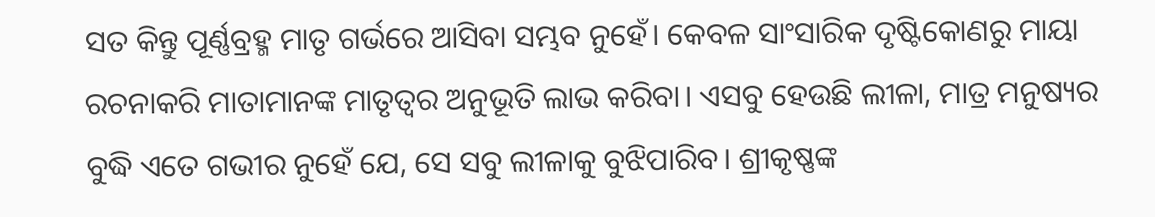ସତ କିନ୍ତୁ ପୂର୍ଣ୍ଣବ୍ରହ୍ମ ମାତୃ ଗର୍ଭରେ ଆସିବା ସମ୍ଭବ ନୁହେଁ। କେବଳ ସାଂସାରିକ ଦୃଷ୍ଟିକୋଣରୁ ମାୟା ରଚନାକରି ମାତାମାନଙ୍କ ମାତୃତ୍ୱର ଅନୁଭୂତି ଲାଭ କରିବା। ଏସବୁ ହେଉଛି ଲୀଳା, ମାତ୍ର ମନୁଷ୍ୟର ବୁଦ୍ଧି ଏତେ ଗଭୀର ନୁହେଁ ଯେ, ସେ ସବୁ ଲୀଳାକୁ ବୁଝିପାରିବ। ଶ୍ରୀକୃଷ୍ଣଙ୍କ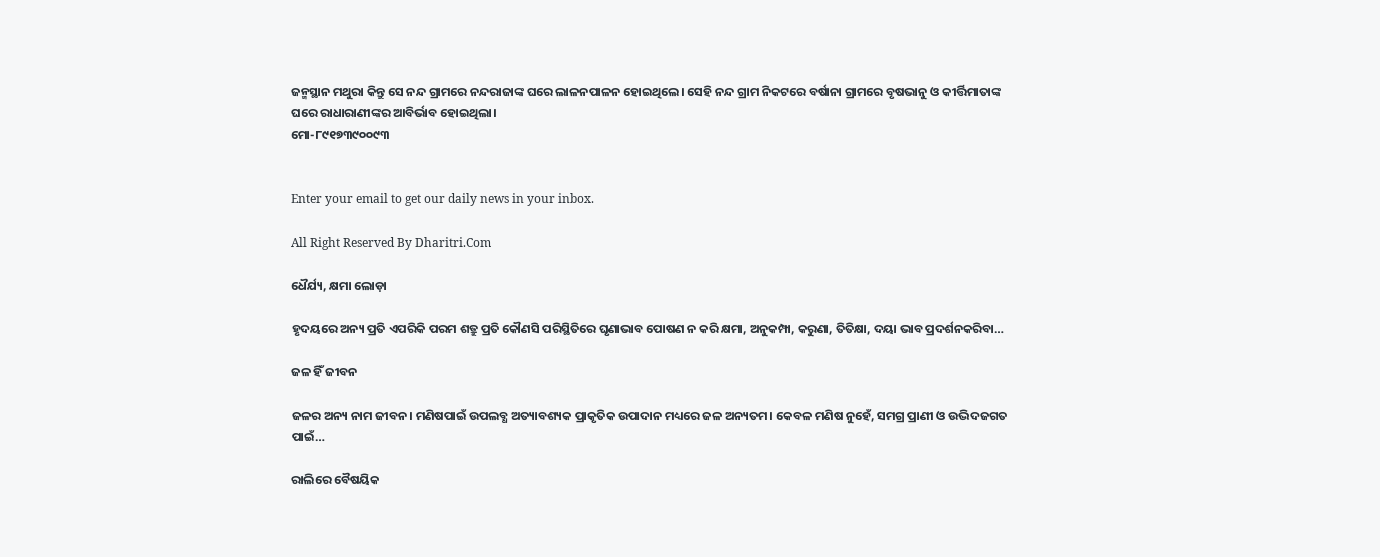ଜନ୍ମସ୍ଥାନ ମଥୁରା କିନ୍ତୁ ସେ ନନ୍ଦ ଗ୍ରାମରେ ନନ୍ଦରାଜାଙ୍କ ଘରେ ଲାଳନପାଳନ ହୋଇଥିଲେ। ସେହି ନନ୍ଦ ଗ୍ରାମ ନିକଟରେ ବର୍ଷାନା ଗ୍ରାମରେ ବୃଷଭାନୁ ଓ କୀର୍ତ୍ତିମାତାଙ୍କ ଘରେ ରାଧାରାଣୀଙ୍କର ଆବିର୍ଭାବ ହୋଇଥିଲା।
ମୋ-୮୯୧୭୩୯୦୦୯୩


Enter your email to get our daily news in your inbox.

All Right Reserved By Dharitri.Com

ଧୈର୍ଯ୍ୟ, କ୍ଷମା ଲୋଡ଼ା

ହୃଦୟରେ ଅନ୍ୟ ପ୍ରତି ଏପରିକି ପରମ ଶତ୍ରୁ ପ୍ରତି କୌଣସି ପରିସ୍ଥିତିରେ ଘୃଣାଭାବ ପୋଷଣ ନ କରି କ୍ଷମା, ଅନୁକମ୍ପା, କରୁଣା, ତିତିକ୍ଷା, ଦୟା ଭାବ ପ୍ରଦର୍ଶନକରିବା…

ଜଳ ହିଁ ଜୀବନ

ଜଳର ଅନ୍ୟ ନାମ ଜୀବନ। ମଣିଷପାଇଁ ଉପଲବ୍ଧ ଅତ୍ୟାବଶ୍ୟକ ପ୍ରାକୃତିକ ଉପାଦାନ ମଧ୍ୟରେ ଜଳ ଅନ୍ୟତମ। କେବଳ ମଣିଷ ନୁହେଁ, ସମଗ୍ର ପ୍ରାଣୀ ଓ ଉଦ୍ଭିଦଜଗତ ପାଇଁ…

ରାଲିରେ ବୈଷୟିକ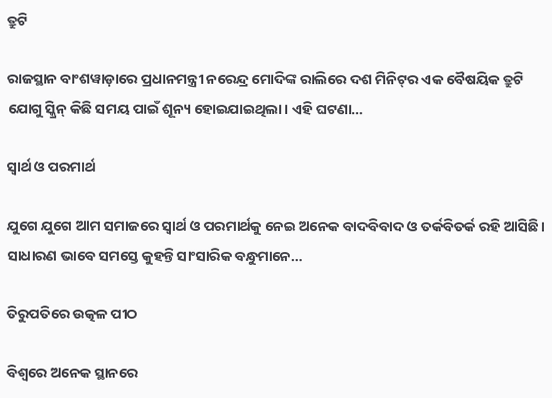ତ୍ରୁଟି

ରାଜସ୍ଥାନ ବାଂଶୱାଡ଼ାରେ ପ୍ରଧାନମନ୍ତ୍ରୀ ନରେନ୍ଦ୍ର ମୋଦିଙ୍କ ରାଲିରେ ଦଶ ମିନିଟ୍‌ର ଏକ ବୈଷୟିକ ତ୍ରୁଟି ଯୋଗୁ ସ୍କ୍ରିନ୍‌ କିଛି ସମୟ ପାଇଁ ଶୂନ୍ୟ ହୋଇଯାଇଥିଲା। ଏହି ଘଟଣା…

ସ୍ବାର୍ଥ ଓ ପରମାର୍ଥ

ଯୁଗେ ଯୁଗେ ଆମ ସମାଜରେ ସ୍ବାର୍ଥ ଓ ପରମାର୍ଥକୁ ନେଇ ଅନେକ ବାଦବିବାଦ ଓ ତର୍କବିତର୍କ ରହି ଆସିଛି। ସାଧାରଣ ଭାବେ ସମସ୍ତେ କୁହନ୍ତି ସାଂସାରିକ ବନ୍ଧୁମାନେ…

ତିରୁପତିରେ ଉତ୍କଳ ପୀଠ

ବିଶ୍ୱରେ ଅନେକ ସ୍ଥାନରେ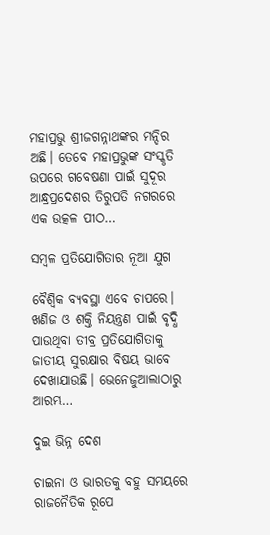ମହାପ୍ରଭୁ ଶ୍ରୀଜଗନ୍ନାଥଙ୍କର ମନ୍ଦିର ଅଛି। ତେବେ ମହାପ୍ରଭୁଙ୍କ ସଂସ୍କୃତି ଉପରେ ଗବେଷଣା ପାଇଁ ସୁଦୂର ଆନ୍ଧ୍ରପ୍ରଦେଶର ତିରୁପତି ନଗରରେ ଏକ ଉତ୍କଳ ପୀଠ…

ସମ୍ବଳ ପ୍ରତିଯୋଗିତାର ନୂଆ ଯୁଗ

ବୈଶ୍ୱିକ ବ୍ୟବସ୍ଥା ଏବେ ଚାପରେ। ଖଣିଜ ଓ ଶକ୍ତି ନିୟନ୍ତ୍ରଣ ପାଇଁ ବୃଦ୍ଧି ପାଉଥିବା ତୀବ୍ର ପ୍ରତିଯୋଗିତାକୁ ଜାତୀୟ ସୁରକ୍ଷାର ବିଷୟ ଭାବେ ଦେଖାଯାଉଛି। ଭେନେଜୁଆଲାଠାରୁ ଆରମ୍ଭ…

ଦୁଇ ଭିନ୍ନ ଦେଶ

ଚାଇନା ଓ ଭାରତକୁ ବହୁ ସମୟରେ ରାଜନୈତିକ ରୂପେ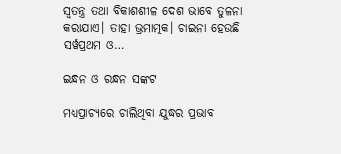ସ୍ୱତନ୍ତ୍ର ତଥା ବିକାଶଶୀଳ ଦେଶ ଭାବେ ତୁଳନା କରାଯାଏ। ତାହା ଭ୍ରମାତ୍ମକ। ଚାଇନା ହେଉଛି ସର୍ୱପ୍ରଥମ ଓ…

ଇନ୍ଧନ ଓ ରନ୍ଧନ ସଙ୍କଟ

ମଧ୍ୟପ୍ରାଚ୍ୟରେ ଚାଲିଥିବା ଯୁଦ୍ଧର ପ୍ରଭାବ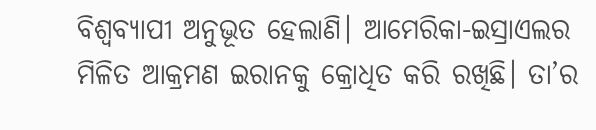ବିଶ୍ୱବ୍ୟାପୀ ଅନୁଭୂତ ହେଲାଣି। ଆମେରିକା-ଇସ୍ରାଏଲର ମିଳିତ ଆକ୍ରମଣ ଇରାନକୁ କ୍ରୋଧିତ କରି ରଖିଛି। ତା’ର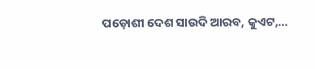ପଡ଼ୋଶୀ ଦେଶ ସାଉଦି ଆରବ, କୁଏଟ,…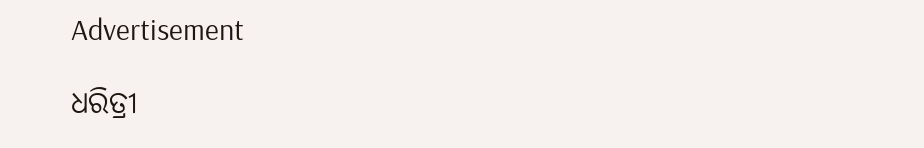Advertisement

ଧରିତ୍ରୀ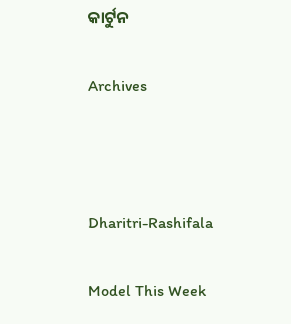କାର୍ଟୁନ

Archives



Dharitri-Rashifala

Model This Week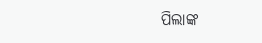ପିଲାଙ୍କ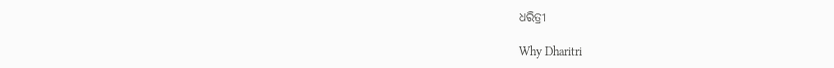ଧରିତ୍ରୀ

Why Dharitri